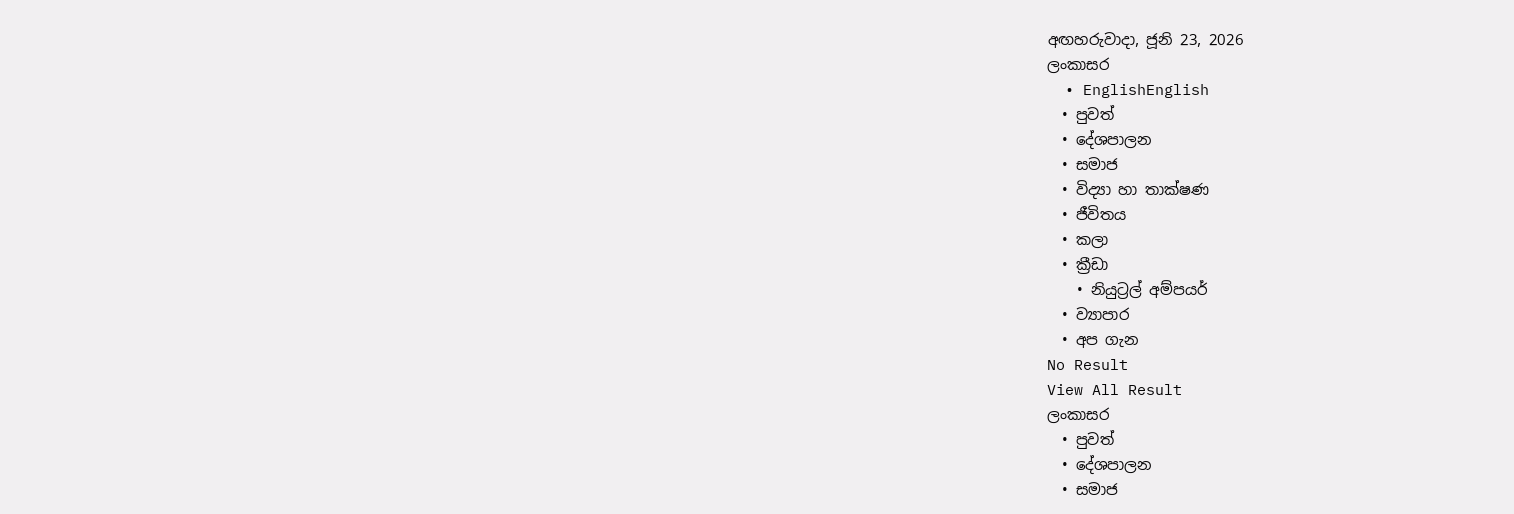අඟහරුවාදා, ජූනි 23, 2026
ලංකාසර
  • EnglishEnglish
  • පුවත්
  • දේශපාලන
  • සමාජ
  • විද්‍යා හා තාක්ෂණ
  • ජීවිතය
  • කලා
  • ක්‍රීඩා
    • නියුට්‍රල් අම්පයර්
  • ව්‍යාපාර
  • අප ගැන
No Result
View All Result
ලංකාසර
  • පුවත්
  • දේශපාලන
  • සමාජ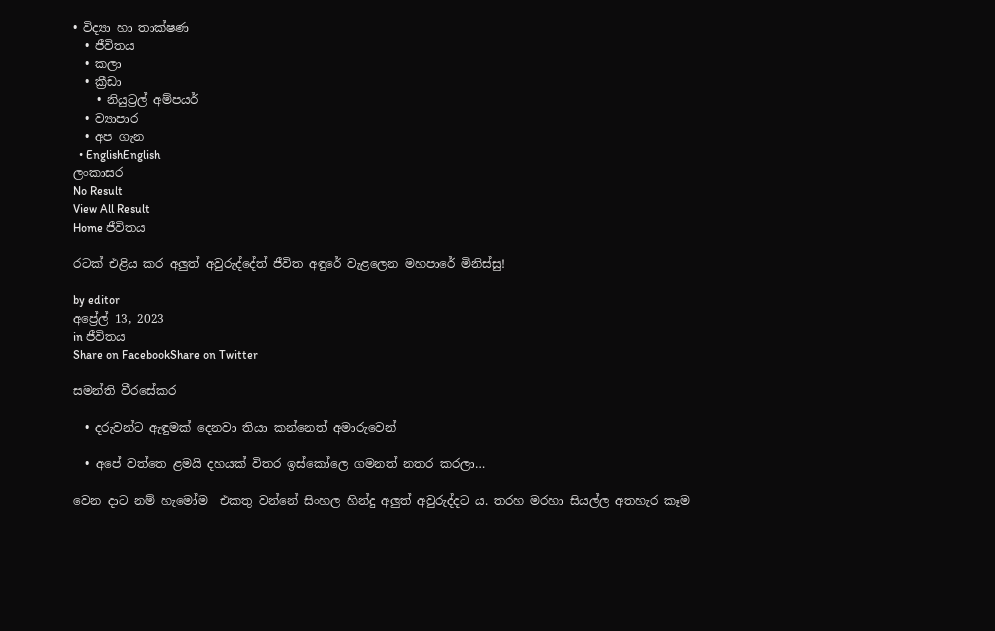• විද්‍යා හා තාක්ෂණ
  • ජීවිතය
  • කලා
  • ක්‍රීඩා
    • නියුට්‍රල් අම්පයර්
  • ව්‍යාපාර
  • අප ගැන
  • EnglishEnglish
ලංකාසර
No Result
View All Result
Home ජීවිතය

රටක් එළිය කර අලුත් අවුරුද්දේත් ජීවිත අඳුරේ වැළලෙන මහපාරේ මිනිස්සු!

by editor
අප්‍රේල් 13, 2023
in ජීවිතය
Share on FacebookShare on Twitter

සමන්ති වීරසේකර

  • දරුවන්ට ඇඳුමක් දෙනවා තියා කන්නෙත් අමාරුවෙන්

  • අපේ වත්තෙ ළමයි දහයක් විතර ඉස්කෝලෙ ගමනත් නතර කරලා…

වෙන දාට නම් හැමෝම  එකතු වන්නේ සිංහල හින්දු අලුත් අවුරුද්දට ය. තරහ මරහා සියල්ල අතහැර කෑම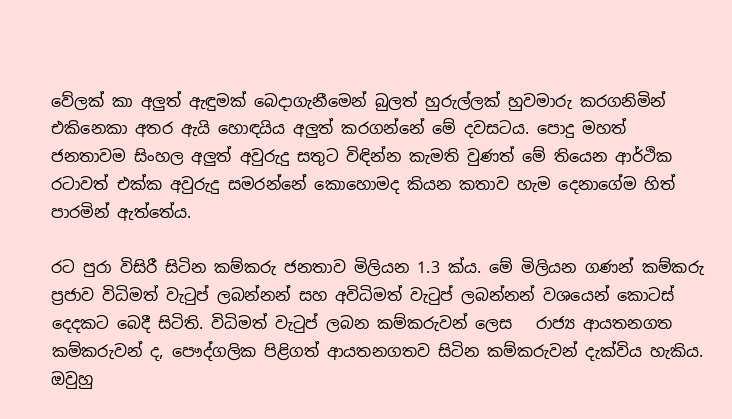වේලක් කා අලුත් ඇඳුමක් බෙදාගැනීමෙන් බුලත් හුරුල්ලක් හුවමාරු කරගනිමින් එකිනෙකා අතර ඇයි හොඳයිය අලුත් කරගන්නේ මේ දවසටය. පොදු මහත් ජනතාවම සිංහල අලුත් අවුරුදු සතුට විඳින්න කැමති වුණත් මේ තියෙන ආර්ථික රටාවත් එක්ක අවුරුදු සමරන්නේ කොහොමද කියන කතාව හැම දෙනාගේම හිත් පාරමින් ඇත්තේය.

රට පුරා විසිරී සිටින කම්කරු ජනතාව මිලියන 1.3 ක්ය. මේ මිලියන ගණන් කම්කරු ප්‍රජාව විධිමත් වැටුප් ලබන්නන් සහ අවිධිමත් වැටුප් ලබන්නන් වශයෙන් කොටස් දෙදකට බෙදී සිටිති. විධිමත් වැටුප් ලබන කම්කරුවන් ලෙස   රාජ්‍ය ආයතනගත කම්කරුවන් ද, පෞද්ගලික පිළිගත් ආයතනගතව සිටින කම්කරුවන් දැක්විය හැකිය. ඔවුහු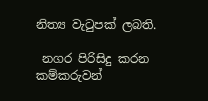නිත්‍ය වැටුපක් ලබති.

 නගර පිරිසිදු කරන කම්කරුවන්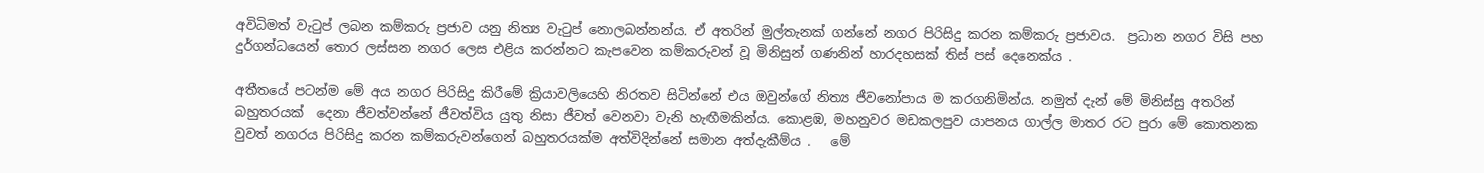අවිධිමත් වැටුප් ලබන කම්කරු ප්‍රජාව යනු නිත්‍ය වැටුප් නොලබන්නන්ය. ඒ අතරින් මුල්තැනක් ගන්නේ නගර පිරිසිදු කරන කම්කරු ප්‍රජාවය.  ප්‍රධාන නගර විසි පහ දුර්ගන්ධයෙන් තොර ලස්සන නගර ලෙස එළිය කරන්නට කැපවෙන කම්කරුවන් වූ මිනිසුන් ගණනින් හාරදහසක් තිස් පස් දෙනෙක්ය .

අතීතයේ පටන්ම මේ අය නගර පිරිසිදු කිරීමේ ක්‍රියාවලියෙහි නිරතව සිටින්නේ එය ඔවුන්ගේ නිත්‍ය ජීවනෝපාය ම කරගනිමින්ය. නමුත් දැන් මේ මිනිස්සු අතරින් බහුතරයක්  දෙනා ජීවත්වන්නේ ජීවත්විය යුතු නිසා ජීවත් වෙනවා වැනි හැඟීමකින්ය. කොළඹ, මහනුවර මඩකලපුව යාපනය ගාල්ල මාතර රට පුරා මේ කොතනක වුවත් නගරය පිරිසිදු කරන කම්කරුවන්ගෙන් බහුතරයක්ම අත්විදින්නේ සමාන අත්දැකීම්ය .   මේ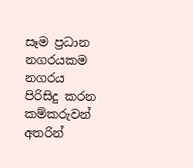සෑම ප්‍රධාන නගරයකම නගරය පිරිසිදු කරන කම්කරුවන් අතරින්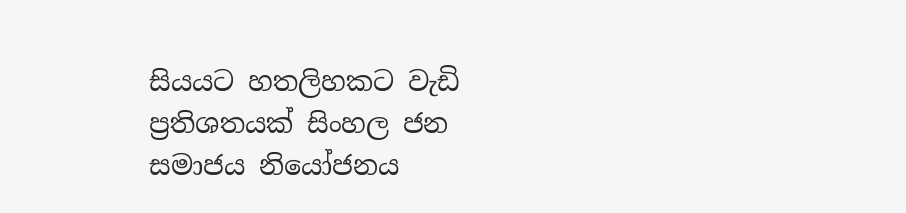සියයට හතලිහකට වැඩි ප්‍රතිශතයක් සිංහල ජන සමාජය නියෝජනය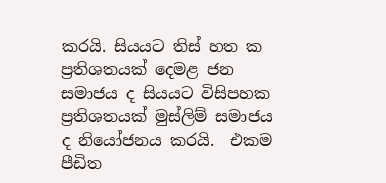කරයි. සියයට තිස් හත ක ප්‍රතිශතයක් දෙමළ ජන සමාජය ද සියයට විසිපහක ප්‍රතිශතයක් මුස්ලිම් සමාජය ද නියෝජනය කරයි.  එකම පීඩිත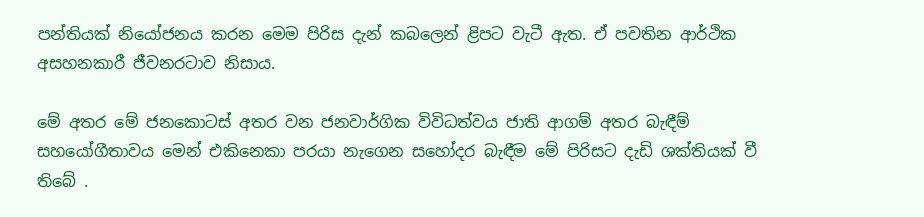පන්තියක් නියෝජනය කරන මෙම පිරිස දැන් කබලෙන් ළිපට වැටී ඇත. ඒ පවතින ආර්ථික අසහනකාරී ජීවනරටාව නිසාය.

මේ අතර මේ ජනකොටස් අතර වන ජනවාර්ගික විවිධත්වය ජාති ආගම් අතර බැඳීම් සහයෝගීතාවය මෙන් එකිනෙකා පරයා නැගෙන සහෝදර බැඳීම මේ පිරිසට දැඩි ශක්තියක් වී තිබේ .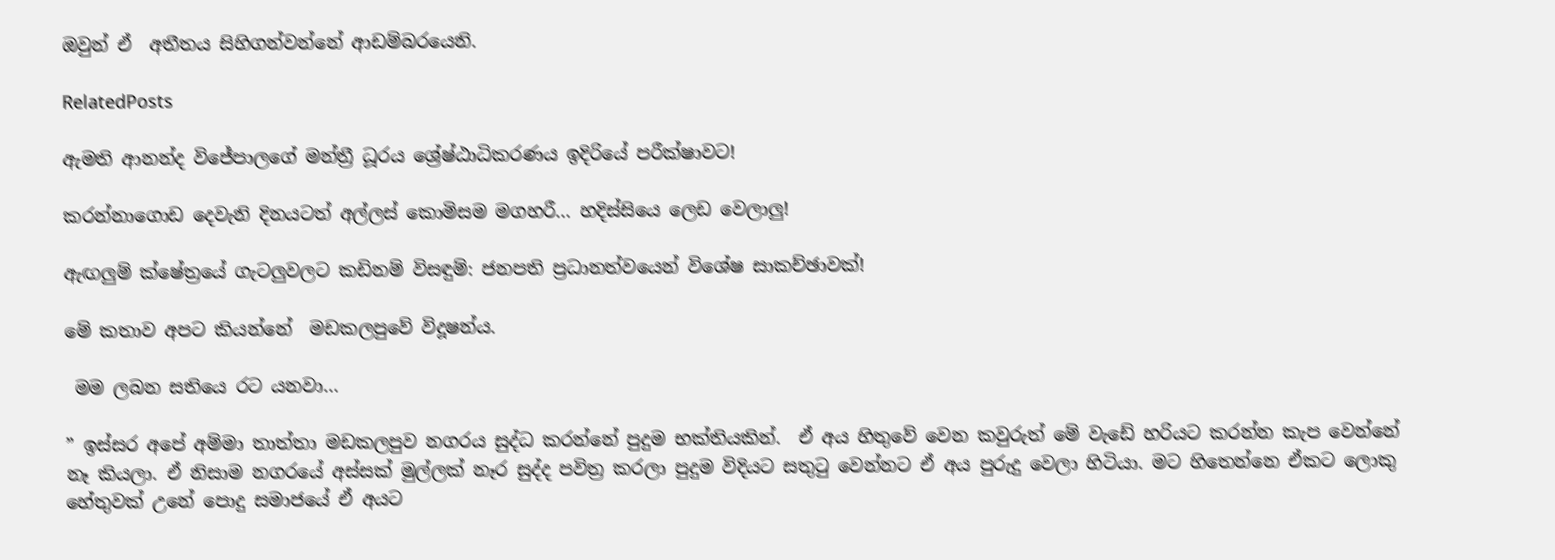ඔවුන් ඒ  අතීතය සිහිගන්වන්නේ ආඩම්බරයෙනි.

RelatedPosts

ඇමති ආනන්ද විජේපාලගේ මන්ත්‍රී ධූරය ශ්‍රේෂ්ඨාධිකරණය ඉදිරියේ පරීක්ෂාවට!

කරන්නාගොඩ දෙවැනි දිනයටත් අල්ලස් කොමිසම මගහරී… හදිස්සියෙ ලෙඩ වෙලාලු!

ඇඟලුම් ක්ෂේත්‍රයේ ගැටලුවලට කඩිනම් විසඳුම්: ජනපති ප්‍රධානත්වයෙන් විශේෂ සාකච්ඡාවක්!

මේ කතාව අපට කියන්නේ  මඩකලපුවේ විදූෂන්ය.

 මම ලබන සතියෙ රට යනවා…

” ඉස්සර අපේ අම්මා තාත්තා මඩකලපුව නගරය සුද්ධ කරන්නේ පුදුම භක්තියකින්.  ඒ අය හිතුවේ වෙන කවුරුත් මේ වැඩේ හරියට කරන්න කැප වෙන්නේ නෑ කියලා. ඒ නිසාම නගරයේ අස්සක් මුල්ලක් නෑර සුද්ද පවිත්‍ර කරලා පුදුම විදියට සතුටු වෙන්නට ඒ අය පුරුදු වෙලා හිටියා. මට හිතෙන්නෙ ඒකට ලොකු හේතුවක් උනේ පොදු සමාජයේ ඒ අයට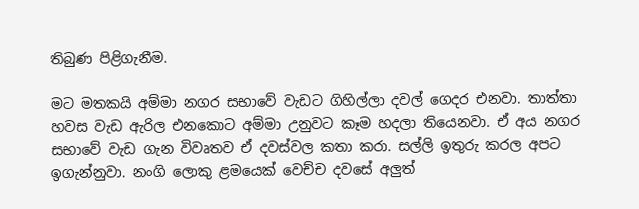තිබුණ පිළිගැනීම.

මට මතකයි අම්මා නගර සභාවේ වැඩට ගිහිල්ලා දවල් ගෙදර එනවා. තාත්තා හවස වැඩ ඇරිල එනකොට අම්මා උනුවට කෑම හදලා තියෙනවා. ඒ අය නගර සභාවේ වැඩ ගැන විවෘතව ඒ දවස්වල කතා කරා. සල්ලි ඉතුරු කරල අපට ඉගැන්නුවා. නංගි ලොකු ළමයෙක් වෙච්ච දවසේ අලුත්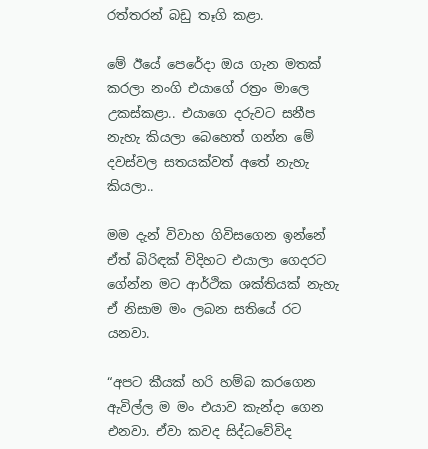රත්තරන් බඩු තෑගි කළා.

මේ ඊයේ පෙරේදා ඔය ගැන මතක් කරලා නංගි එයාගේ රත්‍රං මාලෙ උකස්කළා.. එයාගෙ දරුවට සනීප නැහැ කියලා බෙහෙත් ගන්න මේ දවස්වල සතයක්වත් අතේ නැහැ කියලා..

මම දැන් විවාහ ගිවිසගෙන ඉන්නේ ඒත් බිරිඳක් විදිහට එයාලා ගෙදරට ගේන්න මට ආර්ථික ශක්තියක් නැහැ ඒ නිසාම මං ලබන සතියේ රට යනවා.

“අපට කීයක් හරි හම්බ කරගෙන ඇවිල්ල ම මං එයාව කැන්දා ගෙන එනවා. ඒවා කවද සිද්ධවේවිද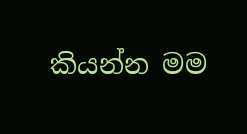කියන්න මම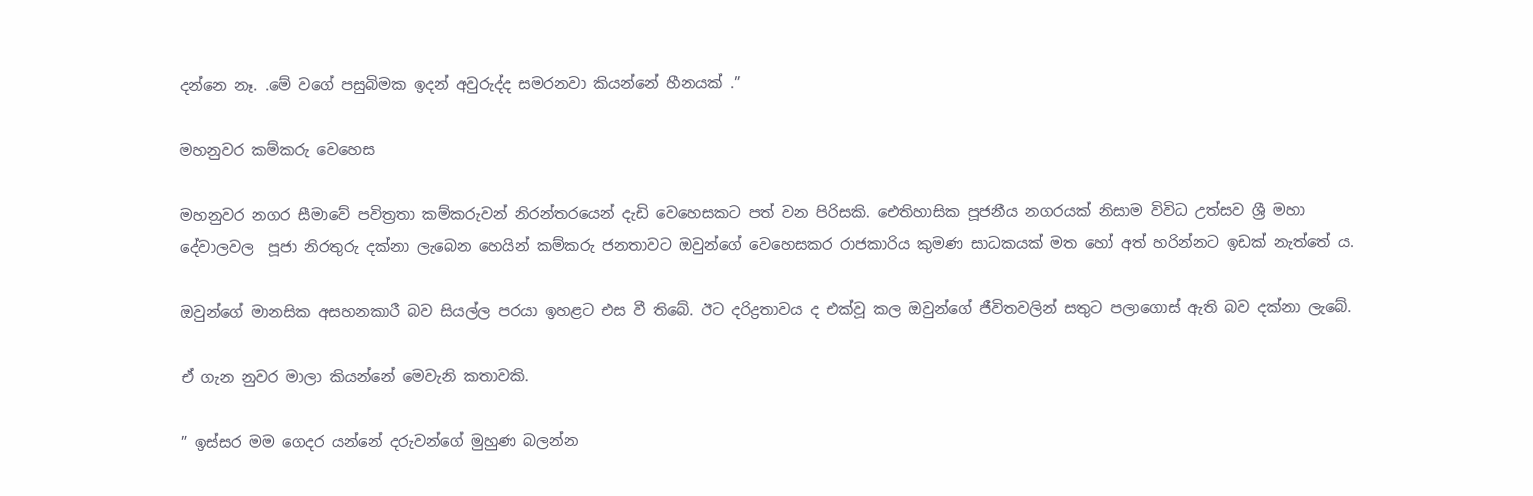දන්නෙ නෑ. .මේ වගේ පසුබිමක ඉදන් අවුරුද්ද සමරනවා කියන්නේ හීනයක් .”

මහනුවර කම්කරු වෙහෙස

මහනුවර නගර සීමාවේ පවිත්‍රතා කම්කරුවන් නිරන්තරයෙන් දැඩි වෙහෙසකට පත් වන පිරිසකි. ඓතිහාසික පූජනීය නගරයක් නිසාම විවිධ උත්සව ශ්‍රී මහා දේවාලවල  පූජා නිරතුරු දක්නා ලැබෙන හෙයින් කම්කරු ජනතාවට ඔවුන්ගේ වෙහෙසකර රාජකාරිය කුමණ සාධකයක් මත හෝ අත් හරින්නට ඉඩක් නැත්තේ ය.

ඔවුන්ගේ මානසික අසහනකාරී බව සියල්ල පරයා ඉහළට එස වී තිබේ. ඊට දරිද්‍රතාවය ද එක්වූ කල ඔවුන්ගේ ජීවිතවලින් සතුට පලාගොස් ඇති බව දක්නා ලැබේ.

ඒ ගැන නුවර මාලා කියන්නේ මෙවැනි කතාවකි.

” ඉස්සර මම ගෙදර යන්නේ දරුවන්ගේ මුහුණ බලන්න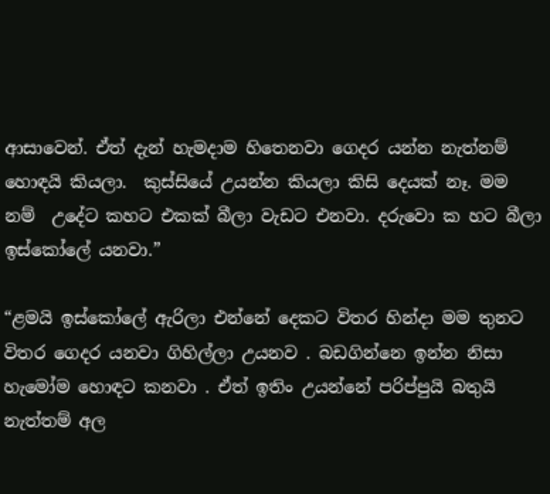ආසාවෙන්. ඒත් දැන් හැමදාම හිතෙනවා ගෙදර යන්න නැත්නම් හොඳයි කියලා.  කුස්සියේ උයන්න කියලා කිසි දෙයක් නෑ. මම නම්  උදේට කහට එකක් බීලා වැඩට එනවා. දරුවො ක හට බීලා ඉස්කෝලේ යනවා.”

“ළමයි ඉස්කෝලේ ඇරිලා එන්නේ දෙකට විතර හින්දා මම තුනට විතර ගෙදර යනවා ගිහිල්ලා උයනව . බඩගින්නෙ ඉන්න නිසා හැමෝම හොඳට කනවා . ඒත් ඉතිං උයන්නේ පරිප්පුයි බතුයි නැත්තම් අල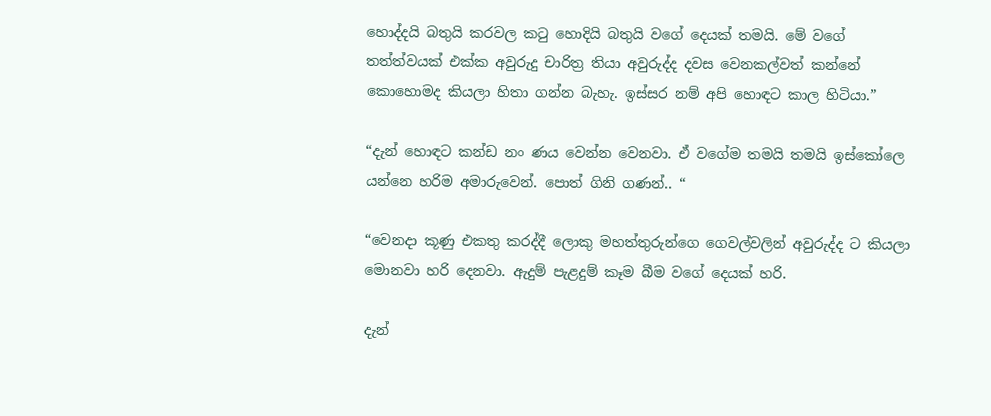හොද්දයි බතුයි කරවල කටු හොදියි බතුයි වගේ දෙයක් තමයි. මේ වගේ තත්ත්වයක් එක්ක අවුරුදු චාරිත්‍ර තියා අවුරුද්ද දවස වෙනකල්වත් කන්නේ කොහොමද කියලා හිතා ගන්න බැහැ. ඉස්සර නම් අපි හොඳට කාල හිටියා.”

“දැන් හොඳට කන්ඩ නං ණය වෙන්න වෙනවා. ඒ වගේම තමයි තමයි ඉස්කෝලෙ යන්නෙ හරිම අමාරුවෙන්. පොත් ගිනි ගණන්.. “

“වෙනදා කූණු එකතු කරද්දී ලොකු මහත්තුරුන්ගෙ ගෙවල්වලින් අවුරුද්ද ට කියලා මොනවා හරි දෙනවා. ඇදුම් පැළදුම් කෑම බීම වගේ දෙයක් හරි.

දැන්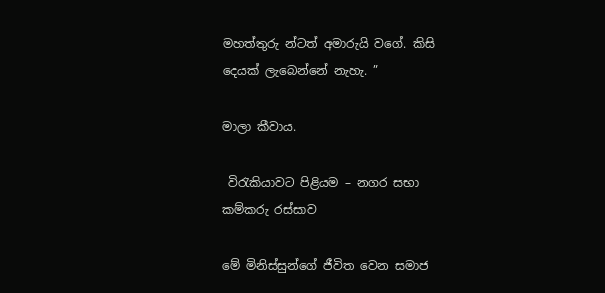මහත්තුරු න්ටත් අමාරුයි වගේ. කිසි දෙයක් ලැබෙන්නේ නැහැ. ”

මාලා කීවාය.

 විරැකියාවට පිළියම – නගර සභා කම්කරු රස්සාව

මේ මිනිස්සුන්ගේ ජීවිත වෙන සමාජ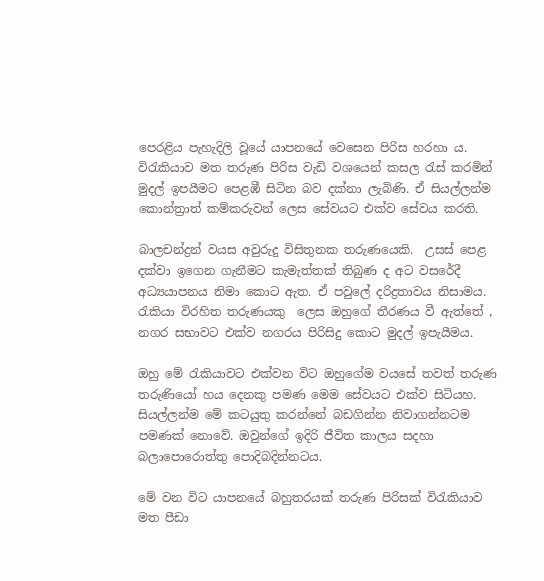පෙරළිය පැහැදිලි වූයේ යාපනයේ වෙසෙන පිරිස හරහා ය.    විරැකියාව මත තරුණ පිරිස වැඩි වශයෙන් කසල රැස් කරමින් මුදල් ඉපයීමට පෙළඹී සිටින බව දක්නා ලැබිණි. ඒ සියල්ලන්ම කොන්ත්‍රාත් කම්කරුවන් ලෙස සේවයට එක්ව සේවය කරති.

බාලචන්ද්‍රන් වයස අවුරුදු විසිතුනක තරුණයෙකි.  උසස් පෙළ දක්වා ඉගෙන ගැනීමට කැමැත්තක් තිබුණ ද අට වසරේදී අධ්‍යයාපනය නිමා කොට ඇත. ඒ පවුලේ දරිද්‍රතාවය නිසාමය. රැකියා විරහිත තරුණයකු  ලෙස ඔහුගේ තීරණය වී ඇත්තේ , නගර සභාවට එක්ව නගරය පිරිසිදු කොට මුදල් ඉපැයීමය.

ඔහු මේ රැකියාවට එක්වන විට ඔහුගේම වයසේ තවත් තරුණ තරුණියෝ හය දෙනකු පමණ මෙම සේවයට එක්ව සිටියහ. සියල්ලන්ම මේ කටයුතු කරන්නේ බඩගින්න නිවාගන්නටම පමණක් නොවේ. ඔවුන්ගේ ඉදිරි ජීවිත කාලය සදහා බලාපොරොත්තු පොදිබදින්නටය.

මේ වන විට යාපනයේ බහුතරයක් තරුණ පිරිසක් විරැකියාව   මත පීඩා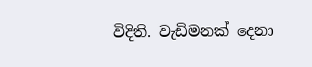විදිති. වැඩිමනක් දෙනා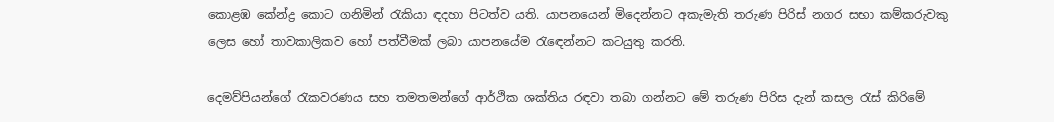කොළඹ කේන්ද්‍ර කොට ගනිමින් රැකියා ඳදහා පිටත්ව යති. යාපනයෙන් මිදෙන්නට අකැමැති තරුණ පිරිස් නගර සභා කම්කරුවකු ලෙස හෝ තාවකාලිකව හෝ පත්වීමක් ලබා යාපනයේම රැඳෙන්නට කටයුතු කරති.

දෙමව්පියන්ගේ රැකවරණය සහ තමතමන්ගේ ආර්ථික ශක්තිය රඳවා තබා ගන්නට මේ තරුණ පිරිස දැන් කසල රැස් කිරිමේ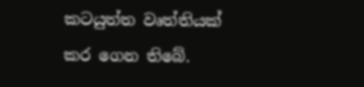කටයුත්ත වෘත්තියක් කර ගෙන තිබේ.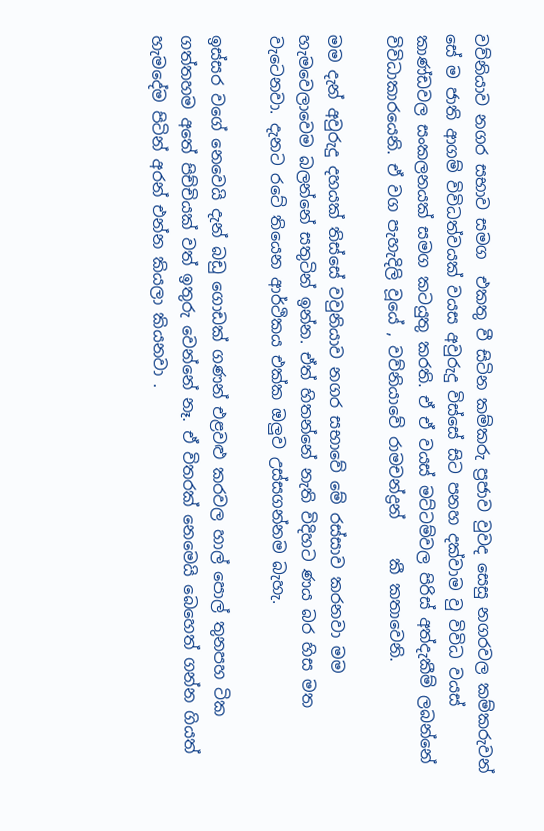වව්නියාව නගර සභාව සමග  එකතු වී සිටින කම්කරු ප්‍රජාව වුවද සෙසු නගරවල කම්කරුවන් සේ ම ජාති ආගම් විවිධත්වයක් වයස අවුරුදු විස්සේ සිට පනහ දක්වාම වු විවිධ වයස් කාණ්ඩවල සංකලනයක් සමග කටයුතු කරති. ඒ ඒ වයස් මට්ටම්වල පිරිස් අත්දැකීම් ලබන්නේ විවිධාකාරයෙනි. ඒ වග පැහැදිලි වූයේ , වව්නියාවේ රාමචන්ද්‍රන්     කී කතාවෙනි.

මම දැන් අවුරුදු දහයක් තිස්සේ වවුනියාව නගර සභාවේ මේ රස්සාව කරනවා මම හැමවෙලාවෙම බලන්නේ සතුටින් ඉන්න. ඒත් හිතන්නේ නැති විදිහට ණය බර හිස මත වැටෙනවා. දැනට රටේ තියෙන ආර්ථිකය එක්ක ඔලුව උස්සගන්නම බැහැ.

ඉස්සර වගේ නෙවෙයි දැන් බඩු ගොඩක් ගණන් එළවළු කරවල හාල් පොල් තුනපහ ටික ගත්තහම අතේ පිච්චියක් වත් ඉතුරු වෙන්නේ නෑ. ඒ විතරක් නෙමෙයි බෙහෙත් ගන්න ගියත් හැමදේම පිටින් අරන් එන්න කියලා කියනවා .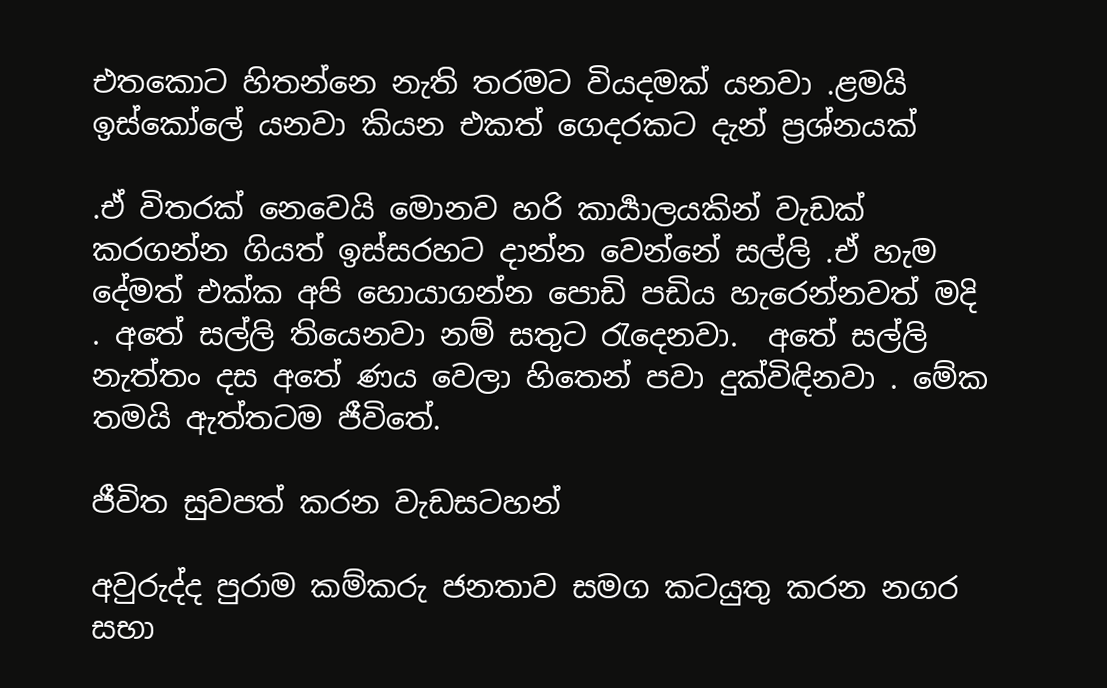එතකොට හිතන්නෙ නැති තරමට වියදමක් යනවා .ළමයි ඉස්කෝලේ යනවා කියන එකත් ගෙදරකට දැන් ප්‍රශ්නයක්

.ඒ විතරක් නෙවෙයි මොනව හරි කාර්‍යාලයකින් වැඩක් කරගන්න ගියත් ඉස්සරහට දාන්න වෙන්නේ සල්ලි .ඒ හැම දේමත් එක්ක අපි හොයාගන්න පොඩි පඩිය හැරෙන්නවත් මදි . අතේ සල්ලි තියෙනවා නම් සතුට රැදෙනවා.  අතේ සල්ලි නැත්තං දස අතේ ණය වෙලා හිතෙන් පවා දුක්විඳිනවා . මේක තමයි ඇත්තටම ජීවිතේ.

ජීවිත සුවපත් කරන වැඩසටහන්

අවුරුද්ද පුරාම කම්කරු ජනතාව සමග කටයුතු කරන නගර සභා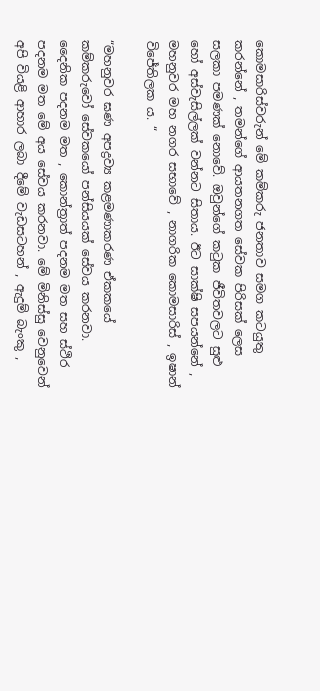කොමසාරිස්වරුන් මේ කම්කරු ජනතාව සමග කටයුතු කරන්නේ , තමන්ගේ ආයතනගත සේවක පිරිසක් ලෙස සලකා පමණක් නොවේ. ඔවුන්ගේ කටුක ජීවිතවලට සුළු හෝ අස්වැසිල්ලක් වන්නට සිතාය. ඊට සාක්ෂි සපයන්නේ , මහනුවර මහ නගර සභාවේ , නාගරික කොමසාරිස් , ඉෂාන් විජේතිලක ය. “

“මහනුවර ඝණ අපද්‍රව්‍ය කළමණාකරණ ඒකකයේ කම්කරුවෝ සේවකයෝ පන්සියයක් සේවය කරනවා. දෛනික පදනම මත , කොන්ත්‍රාත් පදනම මත සහ ස්ථිර පදනම මත මේ අය සේවය කරනවා. මේ මිනිස්සු වෙනුවෙන් අපි වියළි ආහාර ලබා දීමේ වැඩසටහන් , ඇදුම් බැංකු ,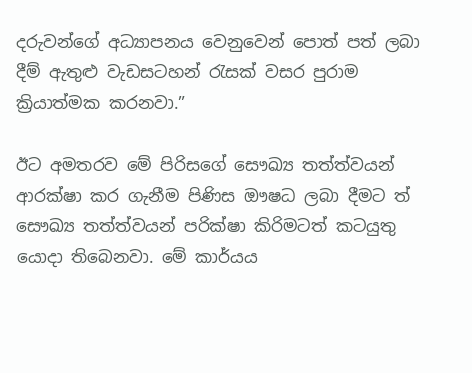දරුවන්ගේ අධ්‍යාපනය වෙනුවෙන් පොත් පත් ලබා දීම් ඇතුළු වැඩසටහන් රැසක් වසර පුරාම ක්‍රියාත්මක කරනවා.”

ඊට අමතරව මේ පිරිසගේ සෞඛ්‍ය තත්ත්වයන් ආරක්ෂා කර ගැනීම පිණිස ඖෂධ ලබා දීමට ත් සෞඛ්‍ය තත්ත්වයන් පරික්ෂා කිරිමටත් කටයුතු යොදා තිබෙනවා. මේ කාර්යය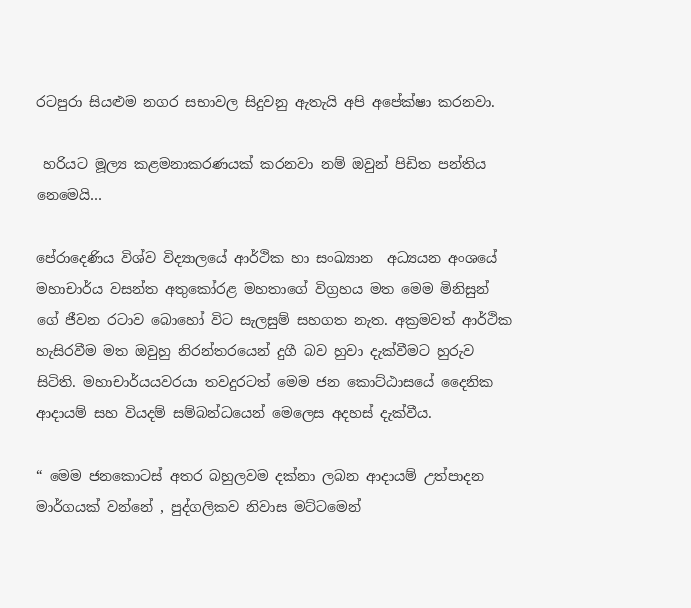රටපුරා සියළුම නගර සභාවල සිදුවනු ඇතැයි අපි අපේක්ෂා කරනවා.

 හරියට මූල්‍ය කළමනාකරණයක් කරනවා නම් ඔවුන් පිඩිත පන්තිය නෙමෙයි…

පේරාදෙණිය විශ්ව විද්‍යාලයේ ආර්ථික හා සංඛ්‍යාන  අධ්‍යයන අංශයේ මහාචාර්ය වසන්ත අතුකෝරළ මහතාගේ විග්‍රහය මත මෙම මිනිසුන් ගේ ජීවන රටාව බොහෝ විට සැලසුම් සහගත නැත. අක්‍රමවත් ආර්ථික හැසිරවීම මත ඔවුහු නිරන්තරයෙන් දුගී බව හුවා දැක්වීමට හුරුව සිටිති. මහාචාර්යයවරයා තවදුරටත් මෙම ජන කොට්ඨාසයේ දෛනික ආදායම් සහ වියදම් සම්බන්ධයෙන් මෙලෙස අදහස් දැක්වීය.

“ මෙම ජනකොටස් අතර බහුලවම දක්නා ලබන ආදායම් උත්පාදන මාර්ගයක් වන්නේ , පුද්ගලිකව නිවාස මට්ටමෙන්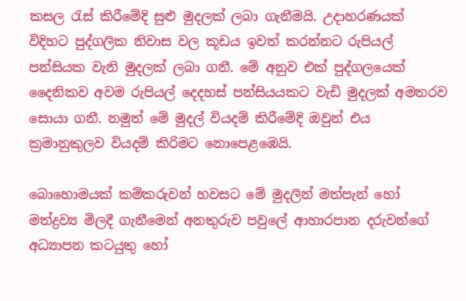කසල රැස් කිරීමේදි සුළු මුදලක් ලබා ගැනීමයි. උදාහරණයක් විදිහට පුද්ගලික නිවාස වල කූඩය ඉවත් කරන්නට රුපියල් පන්සියක වැනි මුදලක් ලබා ගනී. මේ අනුව එක් පුද්ගලයෙක් දෛනිකව අවම රුපියල් දෙදහස් පන්සියයකට වැඩි මුදලක් අමතරව සොයා ගනී. නමුත් මේ මුදල් වියදම් කිරීමේදි ඔවුන් එය ක්‍රමානුකුලව වියදම් කිරිමට නොපෙළඹෙයි.

බොහොමයක් කම්කරුවන් හවසට මේ මුදලින් මත්පැන් හෝ මත්ද්‍රව්‍ය මිලදී ගැනීමෙන් අනතුරුව පවුලේ ආහාරපාන දරුවන්ගේ අධ්‍යාපන කටයුතු හෝ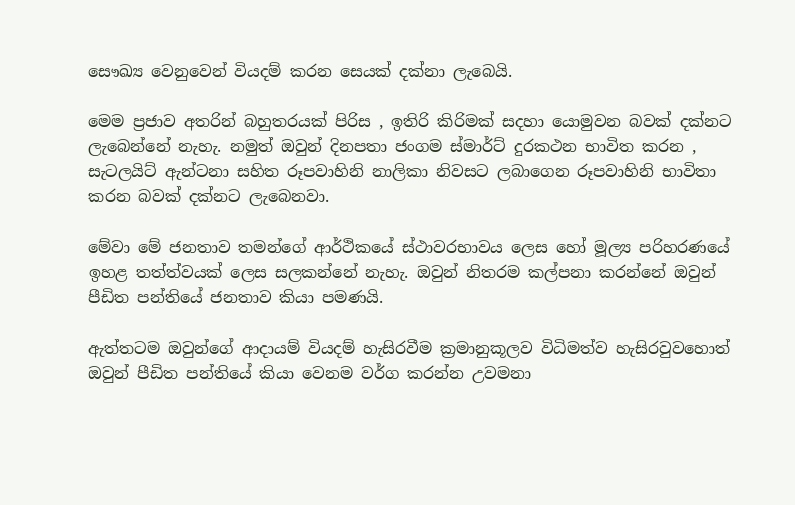සෞඛ්‍ය වෙනුවෙන් වියදම් කරන සෙයක් දක්නා ලැබෙයි.

මෙම ප්‍රජාව අතරින් බහුතරයක් පිරිස , ඉතිරි කිරිමක් සදහා යොමුවන බවක් දක්නට ලැබෙන්නේ නැහැ. නමුත් ඔවුන් දිනපතා ජංගම ස්මාර්ට් දුරකථන භාවිත කරන , සැටලයිට් ඇන්ටනා සහිත රූපවාහිනි නාලිකා නිවසට ලබාගෙන රූපවාහිනි භාවිතා කරන බවක් දක්නට ලැබෙනවා.

මේවා මේ ජනතාව තමන්ගේ ආර්ථිකයේ ස්ථාවරභාවය ලෙස හෝ මූල්‍ය පරිහරණයේ ඉහළ තත්ත්වයක් ලෙස සලකන්නේ නැහැ. ඔවුන් නිතරම කල්පනා කරන්නේ ඔවුන් පීඩිත පන්තියේ ජනතාව කියා පමණයි.

ඇත්තටම ඔවුන්ගේ ආදායම් වියදම් හැසිරවීම ක්‍රමානුකූලව විධිමත්ව හැසිරවුවහොත් ඔවුන් පීඩිත පන්තියේ කියා වෙනම වර්ග කරන්න උවමනා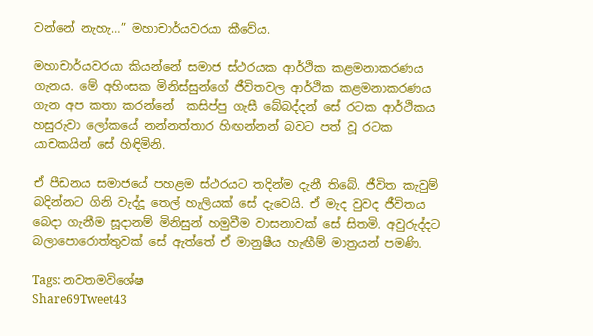වන්නේ නැහැ…” මහාචාර්යවරයා කීවේය.

මහාචාර්යවරයා කියන්නේ සමාජ ස්ථරයක ආර්ථික කළමනාකරණය ගැනය. මේ අහිංසක මිනිස්සුන්ගේ ජීවිතවල ආර්ථික කළමනාකරණය ගැන අප කතා කරන්නේ  කසිප්පු ගැසී බේබද්දන් සේ රටක ආර්ථිකය හසුරුවා ලෝකයේ නන්නත්තාර හිඟන්නන් බවට පත් වූ රටක යාචකයින් සේ හිඳිමිනි.

ඒ පීඩනය සමාජයේ පහළම ස්ථරයට තදින්ම දැනී තිබේ. ජීවිත කැවුම් බදින්නට ගිනි වැද්දූ තෙල් හැලියක් සේ දැවෙයි. ඒ මැද වුවද ජීවිතය බෙදා ගැනීම සූදානම් මිනිසුන් හමුවීම වාසනාවක් සේ සිතමි. අවුරුද්දට බලාපොරොත්තුවක් සේ ඇත්තේ ඒ මානුෂීය හැඟීම් මාත්‍රයන් පමණි.

Tags: නවතමවිශේෂ
Share69Tweet43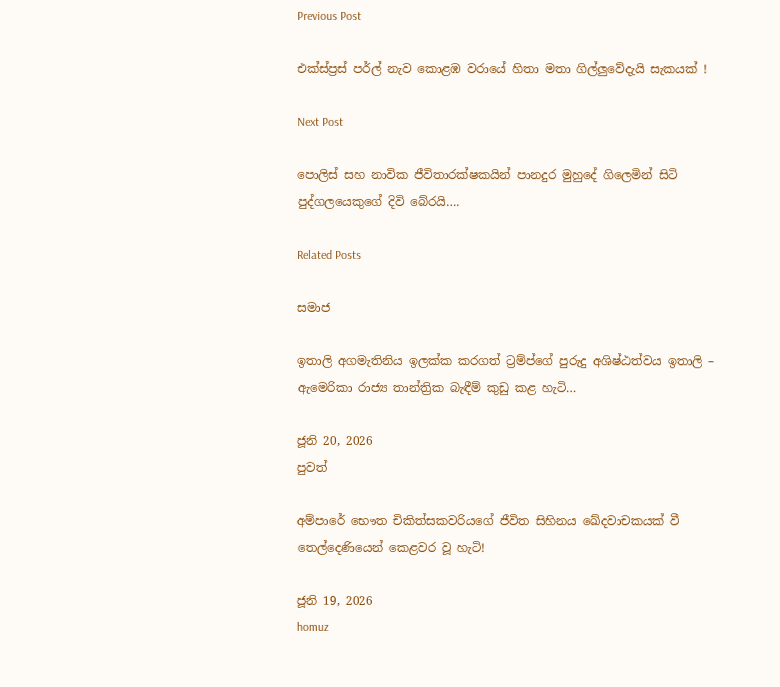Previous Post

එක්ස්ප්‍රස් පර්ල් නැව කොළඹ වරායේ හිතා මතා ගිල්ලුවේදැයි සැකයක් !

Next Post

පොලිස් සහ නාවික ජීවිතාරක්ෂකයින් පානදුර මුහුදේ ගිලෙමින් සිටි පුද්ගලයෙකුගේ දිවි බේරයි….

Related Posts

සමාජ

ඉතාලි අගමැතිනිය ඉලක්ක කරගත් ට්‍රම්ප්ගේ පුරුදු අශිෂ්ඨත්වය ඉතාලි – ඇමෙරිකා රාජ්‍ය තාන්ත්‍රික බැඳීම් කුඩු කළ හැටි…

ජූනි 20, 2026
පුවත්

අම්පාරේ භෞත චිකිත්සකවරියගේ ජීවිත සිහිනය ඛේදවාචකයක් වී තෙල්දෙණියෙන් කෙළවර වූ හැටි!

ජූනි 19, 2026
homuz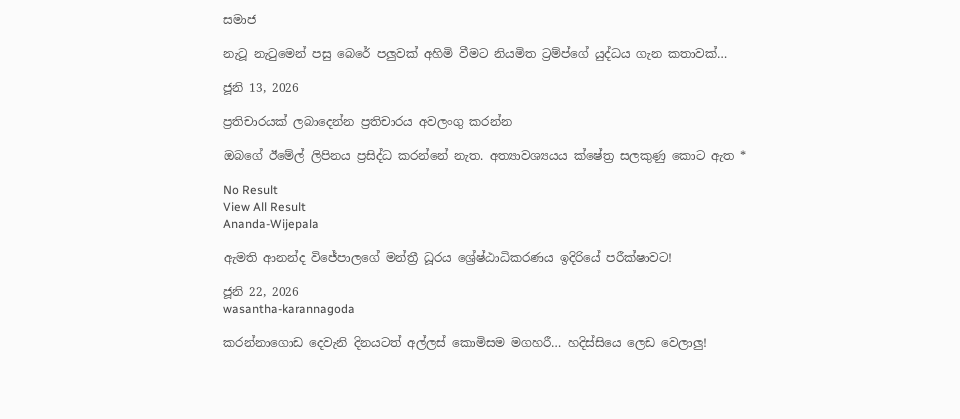සමාජ

නැටූ නැටුමෙන් පසු බෙරේ පලුවක් අහිමි වීමට නියමිත ට්‍රම්ප්ගේ යුද්ධය ගැන කතාවක්…

ජූනි 13, 2026

ප්‍රතිචාරයක් ලබාදෙන්න ප්‍රතිචාරය අවලංගු කරන්න

ඔබගේ ඊමේල් ලිපිනය ප්‍රසිද්ධ කරන්නේ නැත. අත්‍යාවශ්‍යයය ක්ෂේත්‍ර සලකුණු කොට ඇත *

No Result
View All Result
Ananda-Wijepala

ඇමති ආනන්ද විජේපාලගේ මන්ත්‍රී ධූරය ශ්‍රේෂ්ඨාධිකරණය ඉදිරියේ පරීක්ෂාවට!

ජූනි 22, 2026
wasantha-karannagoda

කරන්නාගොඩ දෙවැනි දිනයටත් අල්ලස් කොමිසම මගහරී… හදිස්සියෙ ලෙඩ වෙලාලු!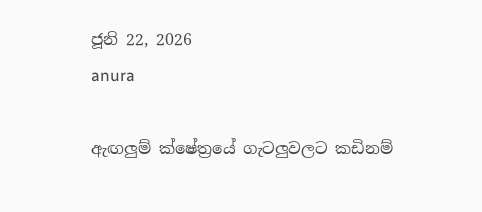ජූනි 22, 2026
anura

ඇඟලුම් ක්ෂේත්‍රයේ ගැටලුවලට කඩිනම්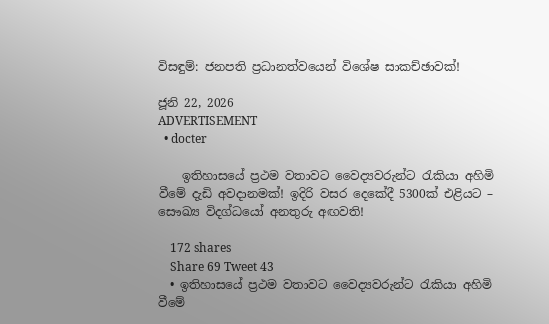විසඳුම්: ජනපති ප්‍රධානත්වයෙන් විශේෂ සාකච්ඡාවක්!

ජූනි 22, 2026
ADVERTISEMENT
  • docter

    ඉතිහාසයේ ප්‍රථම වතාවට වෛද්‍යවරුන්ට රැකියා අහිමි වීමේ දැඩි අවදානමක්! ඉදිරි වසර දෙකේදී 5300ක් එළියට – සෞඛ්‍ය විදග්ධයෝ අනතුරු අඟවති!

    172 shares
    Share 69 Tweet 43
  • ඉතිහාසයේ ප්‍රථම වතාවට වෛද්‍යවරුන්ට රැකියා අහිමි වීමේ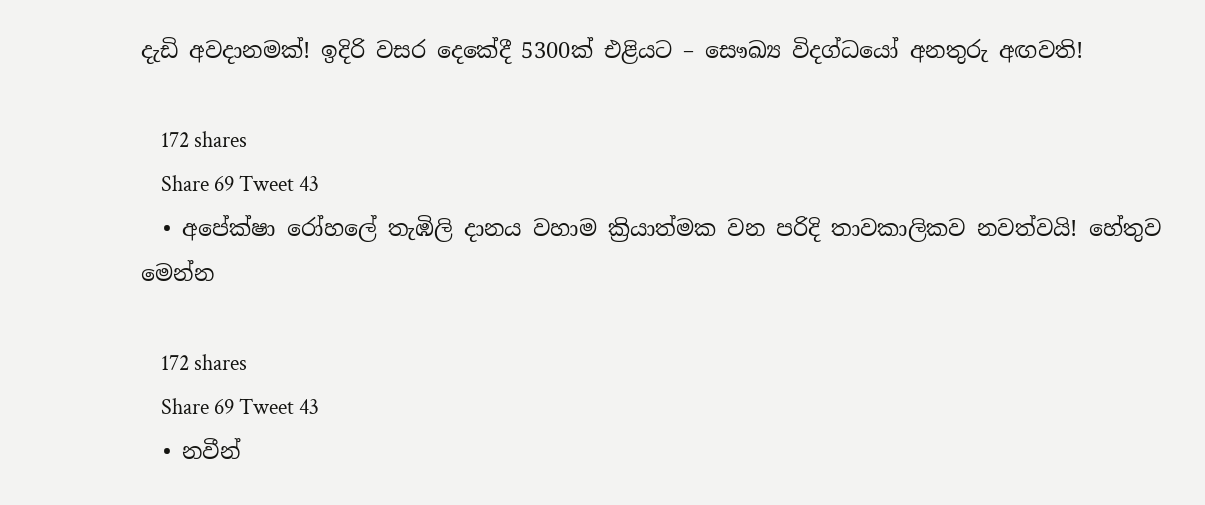දැඩි අවදානමක්! ඉදිරි වසර දෙකේදී 5300ක් එළියට – සෞඛ්‍ය විදග්ධයෝ අනතුරු අඟවති!

    172 shares
    Share 69 Tweet 43
  • අපේක්ෂා රෝහලේ තැඹිලි දානය වහාම ක්‍රියාත්මක වන පරිදි තාවකාලිකව නවත්වයි! හේතුව මෙන්න

    172 shares
    Share 69 Tweet 43
  • නවීන්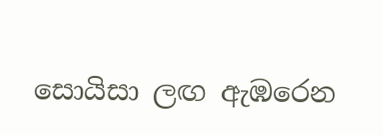සොයිසා ලඟ ඇඹරෙන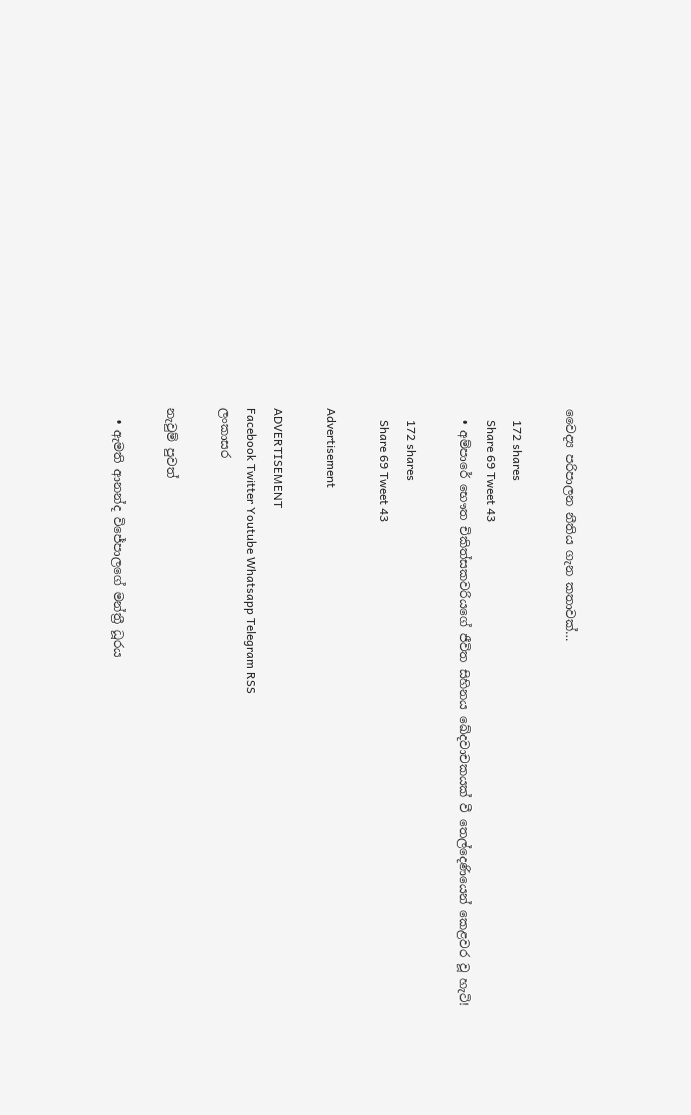වෛද්‍ය පරිපාලන නීතිය ගැන කතාවක්…

    172 shares
    Share 69 Tweet 43
  • අම්පාරේ භෞත චිකිත්සකවරියගේ ජීවිත සිහිනය ඛේදවාචකයක් වී තෙල්දෙණියෙන් කෙළවර වූ හැටි!

    172 shares
    Share 69 Tweet 43

Advertisement

ADVERTISEMENT
Facebook Twitter Youtube Whatsapp Telegram RSS
ලංකාසර

නැවුම් පුවත්

  • ඇමති ආනන්ද විජේපාලගේ මන්ත්‍රී ධූරය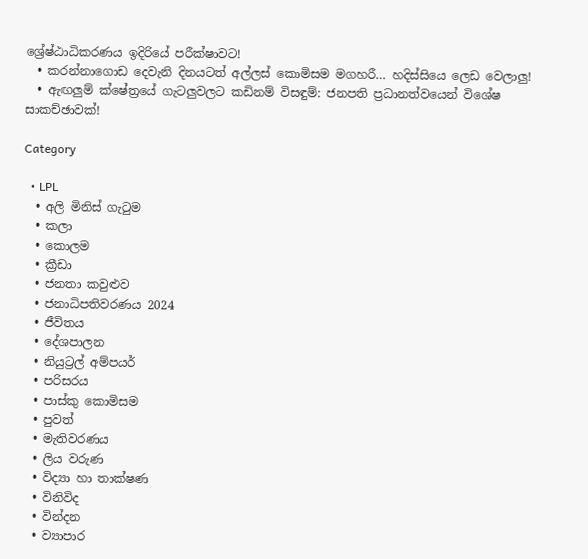ශ්‍රේෂ්ඨාධිකරණය ඉදිරියේ පරීක්ෂාවට!
  • කරන්නාගොඩ දෙවැනි දිනයටත් අල්ලස් කොමිසම මගහරී… හදිස්සියෙ ලෙඩ වෙලාලු!
  • ඇඟලුම් ක්ෂේත්‍රයේ ගැටලුවලට කඩිනම් විසඳුම්: ජනපති ප්‍රධානත්වයෙන් විශේෂ සාකච්ඡාවක්!

Category

  • LPL
  • අලි මිනිස් ගැටුම
  • කලා
  • කොලම
  • ක්‍රීඩා
  • ජනතා කවුළුව
  • ජනාධිපතිවරණය 2024
  • ජීවිතය
  • දේශපාලන
  • නියුට්‍රල් අම්පයර්
  • පරිසරය
  • පාස්කු කොමිසම
  • පුවත්
  • මැතිවරණය
  • ලිය වරුණ
  • විද්‍යා හා තාක්ෂණ
  • විනිවිද
  • වින්දන
  • ව්‍යාපාර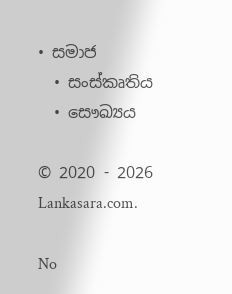• සමාජ
  • සංස්කෘතිය
  • සෞඛ්‍යය

© 2020 - 2026 Lankasara.com.

No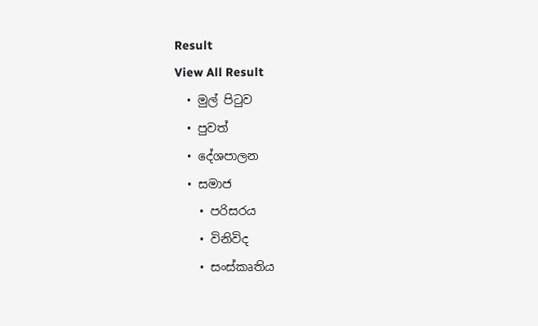Result
View All Result
  • මුල් පිටුව
  • පුවත්
  • දේශපාලන
  • සමාජ
    • පරිසරය
    • විනිවිද
    • සංස්කෘතිය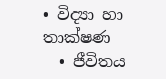• විද්‍යා හා තාක්ෂණ
  • ජීවිතය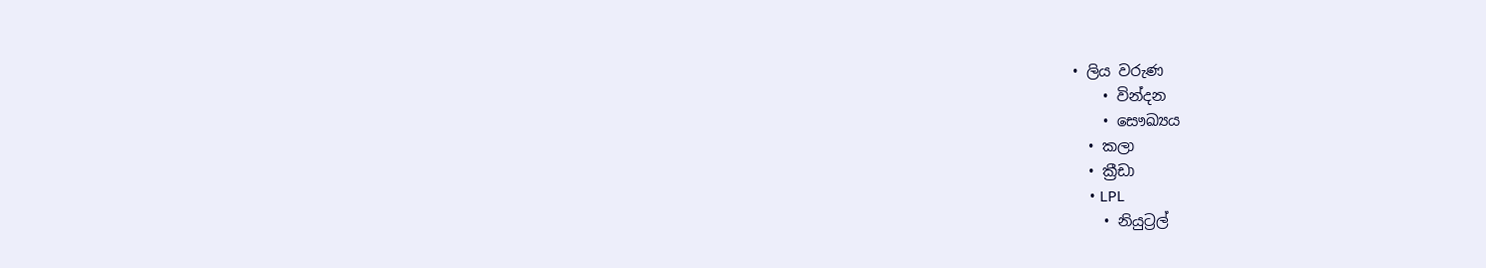• ලිය වරුණ
    • වින්දන
    • සෞඛ්‍යය
  • කලා
  • ක්‍රීඩා
    • LPL
    • නියුට්‍රල්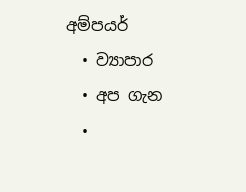අම්පයර්
  • ව්‍යාපාර
  • අප ගැන
  •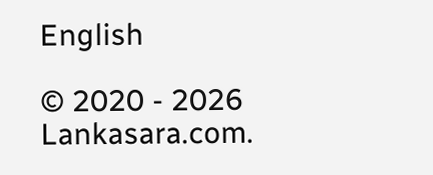English

© 2020 - 2026 Lankasara.com.